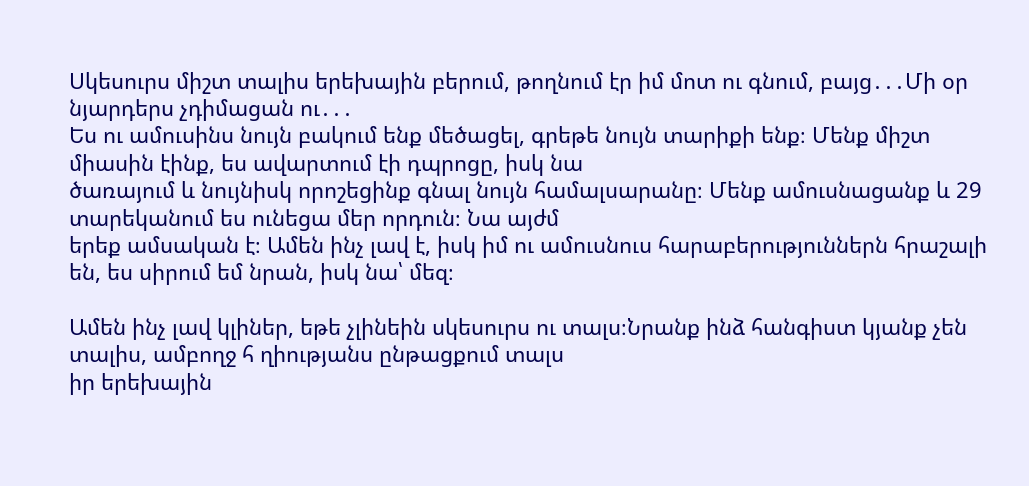Սկեսուրս միշտ տալիս երեխային բերում, թողնում էր իմ մոտ ու գնում, բայց․․․Մի օր նյարդերս չդիմացան ու․․․
Ես ու ամուսինս նույն բակում ենք մեծացել, գրեթե նույն տարիքի ենք։ Մենք միշտ միասին էինք, ես ավարտում էի դպրոցը, իսկ նա
ծառայում և նույնիսկ որոշեցինք գնալ նույն համալսարանը։ Մենք ամուսնացանք և 29 տարեկանում ես ունեցա մեր որդուն։ Նա այժմ
երեք ամսական է։ Ամեն ինչ լավ է, իսկ իմ ու ամուսնուս հարաբերություններն հրաշալի են, ես սիրում եմ նրան, իսկ նա՝ մեզ։

Ամեն ինչ լավ կլիներ, եթե չլինեին սկեսուրս ու տալս։Նրանք ինձ հանգիստ կյանք չեն տալիս, ամբողջ հ ղիությանս ընթացքում տալս
իր երեխային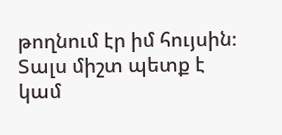թողնում էր իմ հույսին։ Տալս միշտ պետք է կամ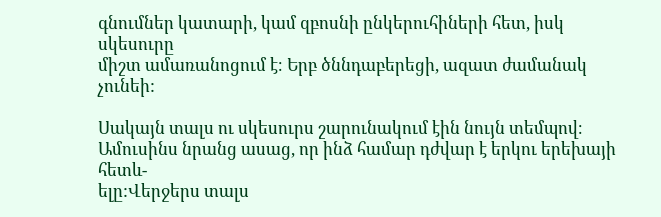գնումներ կատարի, կամ զբոսնի ընկերուհիների հետ, իսկ սկեսուրը
միշտ ամառանոցում է։ Երբ ծննդաբերեցի, ազատ ժամանակ չունեի:

Սակայն տալս ու սկեսուրս շարունակում էին նույն տեմպով։ Ամուսինս նրանց ասաց, որ ինձ համար դժվար է երկու երեխայի հետև-
ելը:Վերջերս տալս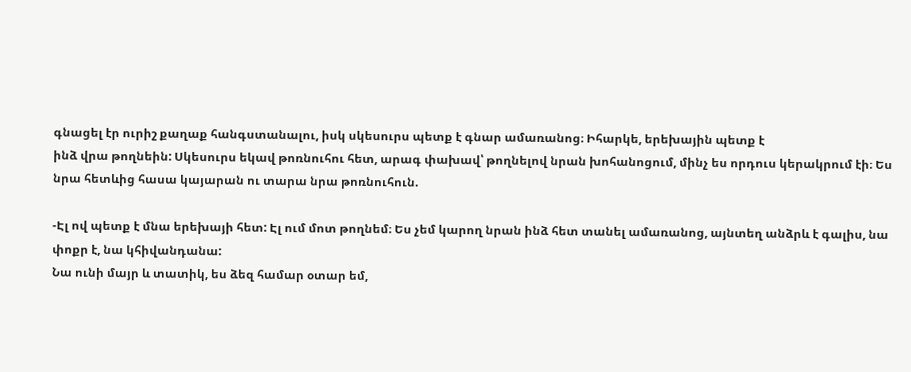գնացել էր ուրիշ քաղաք հանգստանալու, իսկ սկեսուրս պետք է գնար ամառանոց։ Իհարկե, երեխային պետք է
ինձ վրա թողնեին: Սկեսուրս եկավ թոռնուհու հետ, արագ փախավ՝ թողնելով նրան խոհանոցում, մինչ ես որդուս կերակրում էի։ Ես
նրա հետևից հասա կայարան ու տարա նրա թոռնուհուն.

-Էլ ով պետք է մնա երեխայի հետ: Էլ ում մոտ թողնեմ։ Ես չեմ կարող նրան ինձ հետ տանել ամառանոց, այնտեղ անձրև է գալիս, նա
փոքր է, նա կհիվանդանա:
Նա ունի մայր և տատիկ, ես ձեզ համար օտար եմ,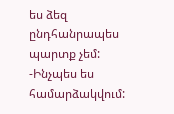ես ձեզ ընդհանրապես պարտք չեմ:
-Ինչպես ես համարձակվում: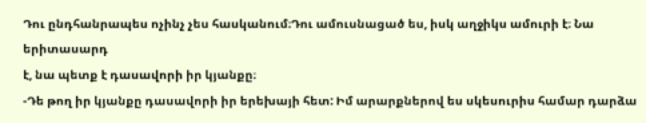Դու ընդհանրապես ոչինչ չես հասկանում։Դու ամուսնացած ես, իսկ աղջիկս ամուրի է։ Նա երիտասարդ
է, նա պետք է դասավորի իր կյանքը։
-Դե թող իր կյանքը դասավորի իր երեխայի հետ: Իմ արարքներով ես սկեսուրիս համար դարձա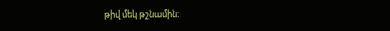թիվ մեկ թշնամին։